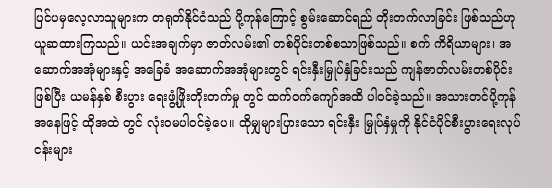ပြင်ပမှလေ့လာသူများက တရုတ်နိုင်ငံသည် ပို့ကုန်ကြောင့် စွမ်းဆောင်ရည် တိုးတက်လာခြင်း ဖြစ်သည်ဟု ယူဆထားကြသည်။ ယင်းအချက်မှာ ဇာတ်လမ်း၏ တစ်ပိုင်းတစ်စသာဖြစ်သည်။ စက် ကိရိယာများ၊ အဆောက်အအုံများနှင့် အခြေခံ အဆောက်အအုံများတွင် ရင်းနှီးမြှုပ်နှံခြင်းသည် ကျန်ဇာတ်လမ်းတစ်ပိုင်းဖြစ်ပြီး ယမန်နှစ် စီးပွား ရေးဖွံ့ဖြိုးတိုးတက်မှု တွင် ထက်ဝက်ကျော်အထိ ပါဝင်ခဲ့သည်။ အသားတင်ပို့ကုန်အနေဖြင့် ထိုအထဲ တွင် လုံးဝမပါဝင်ခဲ့ပေ။ ထိုမျှများပြားသော ရင်းနှီး မြှုပ်နှံမှုကို နိုင်ငံပိုင်စီးပွားရေးလုပ်ငန်းများ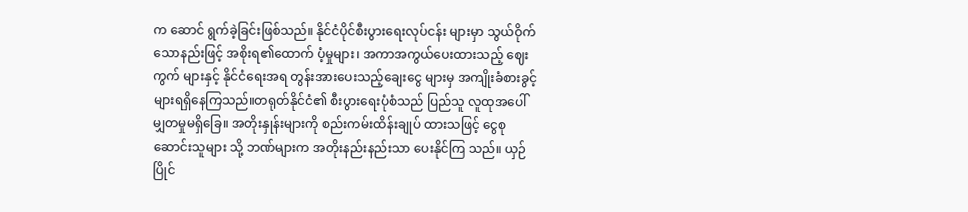က ဆောင် ရွက်ခဲ့ခြင်းဖြစ်သည်။ နိုင်ငံပိုင်စီးပွားရေးလုပ်ငန်း များမှာ သွယ်ဝိုက်သောနည်းဖြင့် အစိုးရ၏ထောက် ပံ့မှုများ၊ အကာအကွယ်ပေးထားသည့် ဈေးကွက် များနှင့် နိုင်ငံရေးအရ တွန်းအားပေးသည့်ချေးငွေ များမှ အကျိုးခံစားခွင့်များရရှိနေကြသည်။တရုတ်နိုင်ငံ၏ စီးပွားရေးပုံစံသည် ပြည်သူ လူထုအပေါ် မျှတမှုမရှိခြေ။ အတိုးနှုန်းများကို စည်းကမ်းထိန်းချုပ် ထားသဖြင့် ငွေစုဆောင်းသူများ သို့ ဘဏ်များက အတိုးနည်းနည်းသာ ပေးနိုင်ကြ သည်။ ယှဉ်ပြိုင်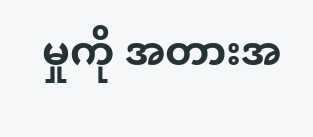မှုကို အတားအ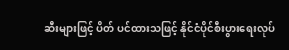ဆီးများဖြင့် ပိတ် ပင်ထားသဖြင့် နိုင်ငံပိုင်စီးပွားရေးလုပ်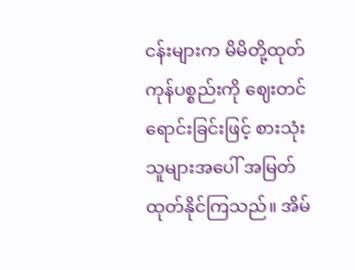ငန်းများက မိမိတို့ထုတ်ကုန်ပစ္စည်းကို ဈေးတင်ရောင်းခြင်းဖြင့် စားသုံးသူများအပေါ် အမြတ်ထုတ်နိုင်ကြသည်။ အိမ်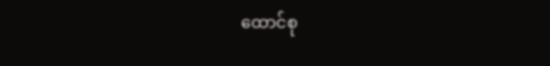ထောင်စု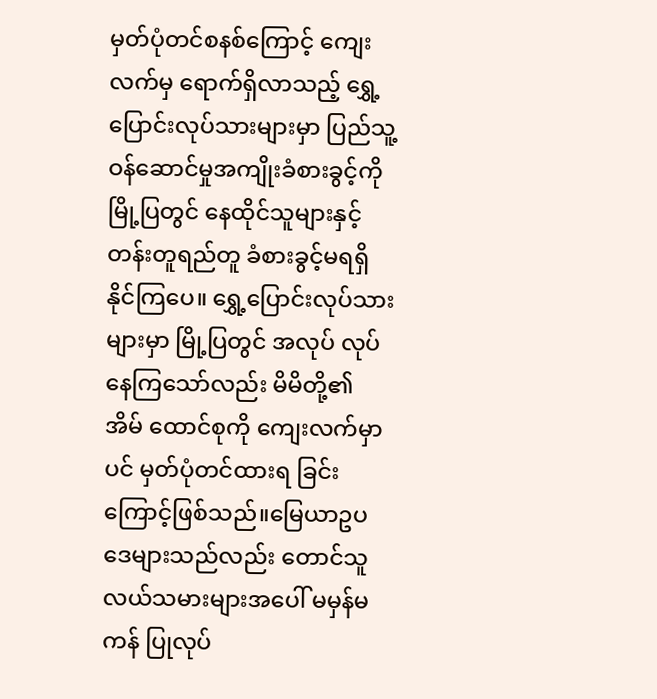မှတ်ပုံတင်စနစ်ကြောင့် ကျေးလက်မှ ရောက်ရှိလာသည့် ရွှေ့ပြောင်းလုပ်သားများမှာ ပြည်သူ့ဝန်ဆောင်မှုအကျိုးခံစားခွင့်ကို မြို့ပြတွင် နေထိုင်သူများနှင့် တန်းတူရည်တူ ခံစားခွင့်မရရှိ နိုင်ကြပေ။ ရွှေ့ပြောင်းလုပ်သားများမှာ မြို့ပြတွင် အလုပ် လုပ်နေကြသော်လည်း မိမိတို့၏ အိမ် ထောင်စုကို ကျေးလက်မှာပင် မှတ်ပုံတင်ထားရ ခြင်းကြောင့်ဖြစ်သည်။မြေယာဥပဒေများသည်လည်း တောင်သူ လယ်သမားများအပေါ် မမှန်မကန် ပြုလုပ်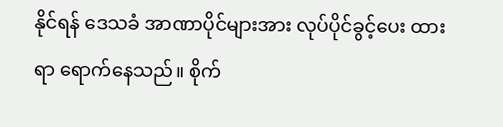နိုင်ရန် ဒေသခံ အာဏာပိုင်များအား လုပ်ပိုင်ခွင့်ပေး ထားရာ ရောက်နေသည်။ စိုက်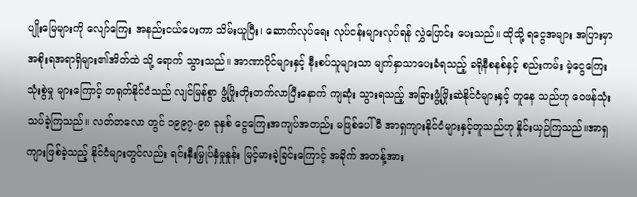ပျိုးမြေများကို လျော်ကြေး အနည်းငယ်ပေးကာ သိမ်းယူပြီး၊ ဆောက်လုပ်ရေး လုပ်ငန်းများလုပ်ရန် လွှဲပြောင်း ပေးသည်။ ထိုသို့ ရငွေအများ အပြားမှာ အစိုးရအရာရှိများ၏အိတ်ထဲ သို့ ရောက် သွားသည်။ အာဏာပိုင်များနှင့် နီးစပ်သူများသာ မျက်နှာသာပေးခံရသည့် ခရိုနီစနစ်နှင့် စည်းကမ်း မဲ့ငွေကြေးသုံးစွဲမှု များကြောင့် တရုတ်နိုင်ငံသည် လျင်မြန်စွာ ဖွံ့ဖြိုးတိုးတက်လာပြီးနောက် ကျဆုံး သွားရသည့် အခြားဖွံ့ဖြိုးဆဲနိုင်ငံများနှင့် တူနေ သည်ဟု ဝေဖန်သုံးသပ်ခဲ့ကြသည်။ လတ်တလော တွင် ၁၉၉၇-၉၈ ခုနှစ် ငွေကြေးအကျပ်အတည်း မဖြစ်ပေါ်မီ အာရှကျားနိုင်ငံများနှင့်တူသည်ဟု နှိုင်းယှဉ်ကြသည်။အာရှကျားဖြစ်ခဲ့သည့် နိုင်ငံများတွင်လည်း ရင်းနှီးမြှုပ်နှံမှုနှုန်း မြင့်မားခဲ့ခြင်းကြောင့် အခိုက် အတန့်အား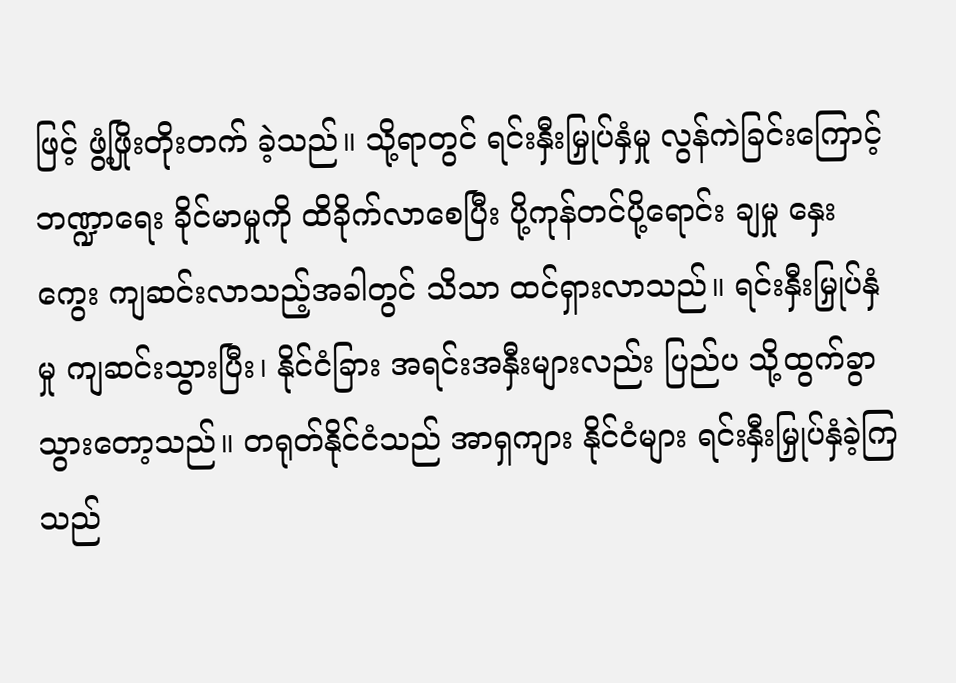ဖြင့် ဖွံ့ဖြိုးတိုးတက် ခဲ့သည်။ သို့ရာတွင် ရင်းနှီးမြှုပ်နှံမှု လွန်ကဲခြင်းကြောင့် ဘဏ္ဍာရေး ခိုင်မာမှုကို ထိခိုက်လာစေပြီး ပို့ကုန်တင်ပို့ရောင်း ချမှု နှေးကွေး ကျဆင်းလာသည့်အခါတွင် သိသာ ထင်ရှားလာသည်။ ရင်းနှီးမြှုပ်နှံမှု ကျဆင်းသွားပြီး၊ နိုင်ငံခြား အရင်းအနှီးများလည်း ပြည်ပ သို့ထွက်ခွာ သွားတော့သည်။ တရုတ်နိုင်ငံသည် အာရှကျား နိုင်ငံများ ရင်းနှီးမြှုပ်နှံခဲ့ကြသည်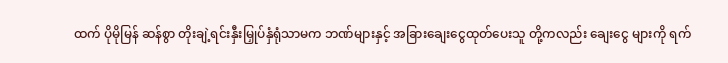ထက် ပိုမိုမြန် ဆန်စွာ တိုးချဲ့ရင်းနှီးမြှုပ်နှံရုံသာမက ဘဏ်များနှင့် အခြားချေးငွေထုတ်ပေးသူ တို့ကလည်း ချေးငွေ များကို ရက်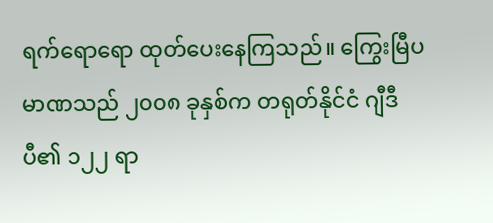ရက်ရောရော ထုတ်ပေးနေကြသည်။ ကြွေးမြီပမာဏသည် ၂၀၀၈ ခုနှစ်က တရုတ်နိုင်ငံ ဂျီဒီပီ၏ ၁၂၂ ရာ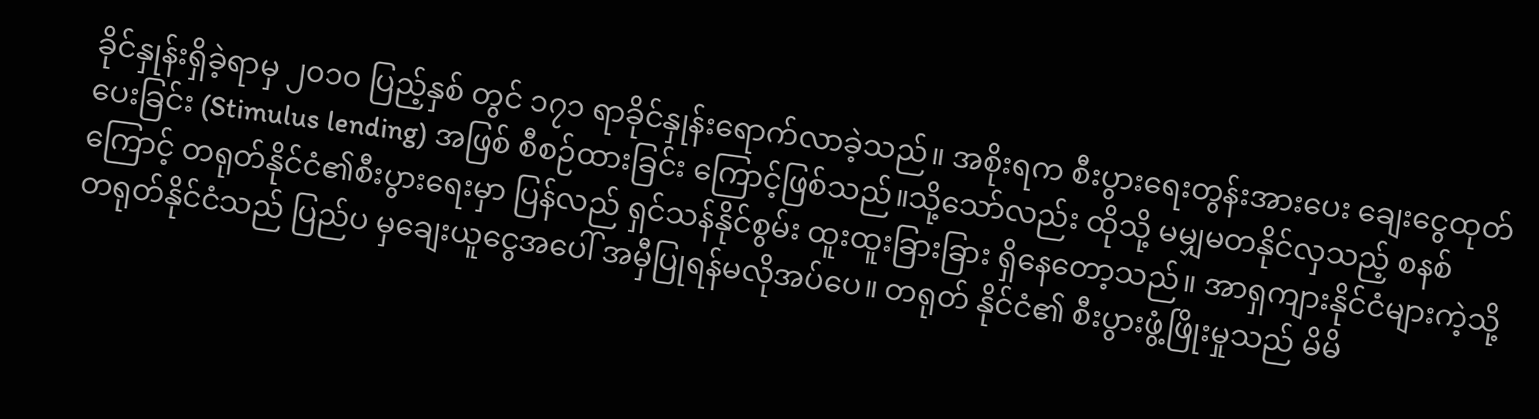ခိုင်နှုန်းရှိခဲ့ရာမှ ၂၀၁၀ ပြည့်နှစ် တွင် ၁၇၁ ရာခိုင်နှုန်းရောက်လာခဲ့သည်။ အစိုးရက စီးပွားရေးတွန်းအားပေး ချေးငွေထုတ်ပေးခြင်း (Stimulus lending) အဖြစ် စီစဉ်ထားခြင်း ကြောင့်ဖြစ်သည်။သို့သော်လည်း ထိုသို့ မမျှမတနိုင်လှသည့် စနစ်ကြောင့် တရုတ်နိုင်ငံ၏စီးပွားရေးမှာ ပြန်လည် ရှင်သန်နိုင်စွမ်း ထူးထူးခြားခြား ရှိနေတော့သည်။ အာရှကျားနိုင်ငံများကဲ့သို့ တရုတ်နိုင်ငံသည် ပြည်ပ မှချေးယူငွေအပေါ် အမှီပြုရန်မလိုအပ်ပေ။ တရုတ် နိုင်ငံ၏ စီးပွားဖွံ့ဖြိုးမှုသည် မိမိ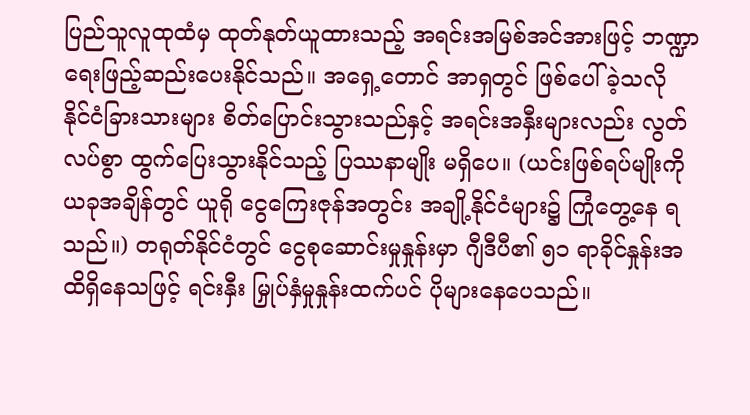ပြည်သူလူထုထံမှ ထုတ်နုတ်ယူထားသည့် အရင်းအမြစ်အင်အားဖြင့် ဘဏ္ဍာရေးဖြည့်ဆည်းပေးနိုင်သည်။ အရှေ့တောင် အာရှတွင် ဖြစ်ပေါ်ခဲ့သလို နိုင်ငံခြားသားများ စိတ်ပြောင်းသွားသည်နှင့် အရင်းအနှီးများလည်း လွတ်လပ်စွာ ထွက်ပြေးသွားနိုင်သည့် ပြဿနာမျိုး မရှိပေ။ (ယင်းဖြစ်ရပ်မျိုးကို ယခုအချိန်တွင် ယူရို ငွေကြေးဇုန်အတွင်း အချို့နိုင်ငံများ၌ ကြုံတွေ့နေ ရသည်။) တရုတ်နိုင်ငံတွင် ငွေစုဆောင်းမှုနှုန်းမှာ ဂျီဒီပီ၏ ၅၁ ရာခိုင်နှုန်းအထိရှိနေသဖြင့် ရင်းနှီး မြှုပ်နှံမှုနှုန်းထက်ပင် ပိုများနေပေသည်။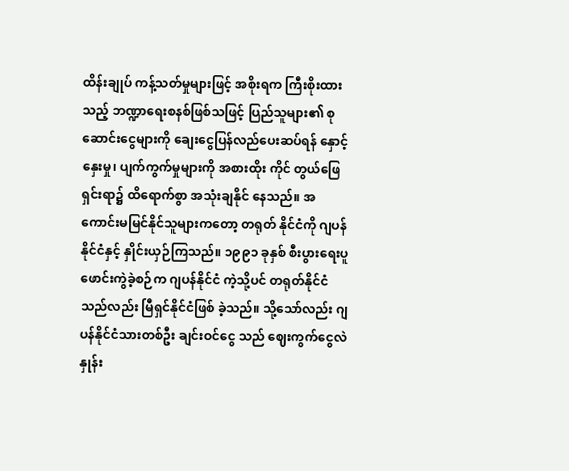ထိန်းချုပ် ကန့်သတ်မှုများဖြင့် အစိုးရက ကြီးစိုးထားသည့် ဘဏ္ဍာရေးစနစ်ဖြစ်သဖြင့် ပြည်သူများ၏ စု ဆောင်းငွေများကို ချေးငွေပြန်လည်ပေးဆပ်ရန် နှောင့်နှေးမှု၊ ပျက်ကွက်မှုများကို အစားထိုး ကိုင် တွယ်ဖြေရှင်းရာ၌ ထိရောက်စွာ အသုံးချနိုင် နေသည်။ အကောင်းမမြင်နိုင်သူများကတော့ တရုတ် နိုင်ငံကို ဂျပန်နိုင်ငံနှင့် နှိုင်းယှဉ်ကြသည်။ ၁၉၉၁ ခုနှစ် စီးပွားရေးပူဖောင်းကွဲခဲ့စဉ်က ဂျပန်နိုင်ငံ ကဲ့သို့ပင် တရုတ်နိုင်ငံသည်လည်း မြီရှင်နိုင်ငံဖြစ် ခဲ့သည်။ သို့သော်လည်း ဂျပန်နိုင်ငံသားတစ်ဦး ချင်းဝင်ငွေ သည် ဈေးကွက်ငွေလဲနှုန်း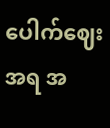ပေါက်ဈေး အရ အ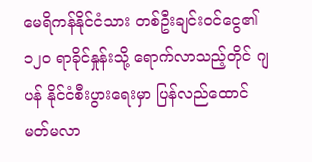မေရိကန်နိုင်ငံသား တစ်ဦးချင်းဝင်ငွေ၏ ၁၂၀ ရာခိုင်နှုန်းသို့ ရောက်လာသည့်တိုင် ဂျပန် နိုင်ငံစီးပွားရေးမှာ ပြန်လည်ထောင်မတ်မလာ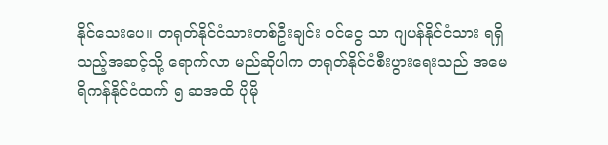နိုင်သေးပေ။ တရုတ်နိုင်ငံသားတစ်ဦးချင်း ဝင်ငွေ သာ ဂျပန်နိုင်ငံသား ရရှိသည့်အဆင့်သို့ ရောက်လာ မည်ဆိုပါက တရုတ်နိုင်ငံစီးပွားရေးသည် အမေ ရိကန်နိုင်ငံထက် ၅ ဆအထိ ပိုမို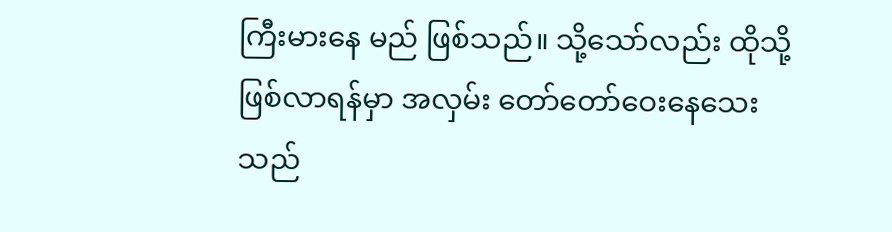ကြီးမားနေ မည် ဖြစ်သည်။ သို့သော်လည်း ထိုသို့ဖြစ်လာရန်မှာ အလှမ်း တော်တော်ဝေးနေသေးသည်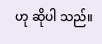ဟု ဆိုပါ သည်။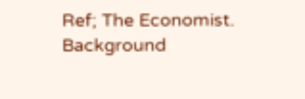Ref; The Economist.
Background